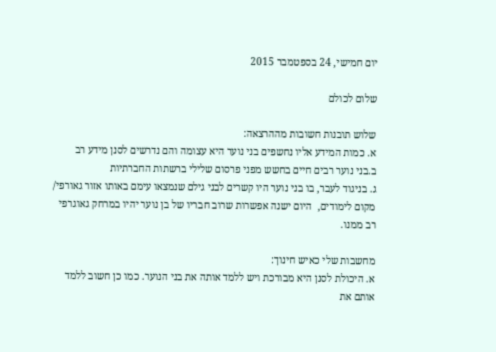יום חמישי, 24 בספטמבר 2015

שלום לכולם

שלוש תובנות חשובות מההרצאה:
א. כמות המידע אליו נחשפים בני נוער היא עצומה והם נדרשים לסנן מידע רב
ב.בני נוער רבים חיים בחשש מפני פרסום שלילי ברשתות החברתיות
ג. בניגוד לעבר, בו בני נוער היו קשרים לבני גילם שנמצאו עימם באותו אזור גאורפי/ מקום לימודים,  היום ישנה אפשרות שרוב חבריו של בן נוער יהיו במרחק גאוגרפי רב ממנו.

מחשבות שלי כאיש חינוך:
א. היכולת לסנן היא מבורכת ויש ללמד אותה את בני הנוער. כמו כן חשוב ללמד אותם את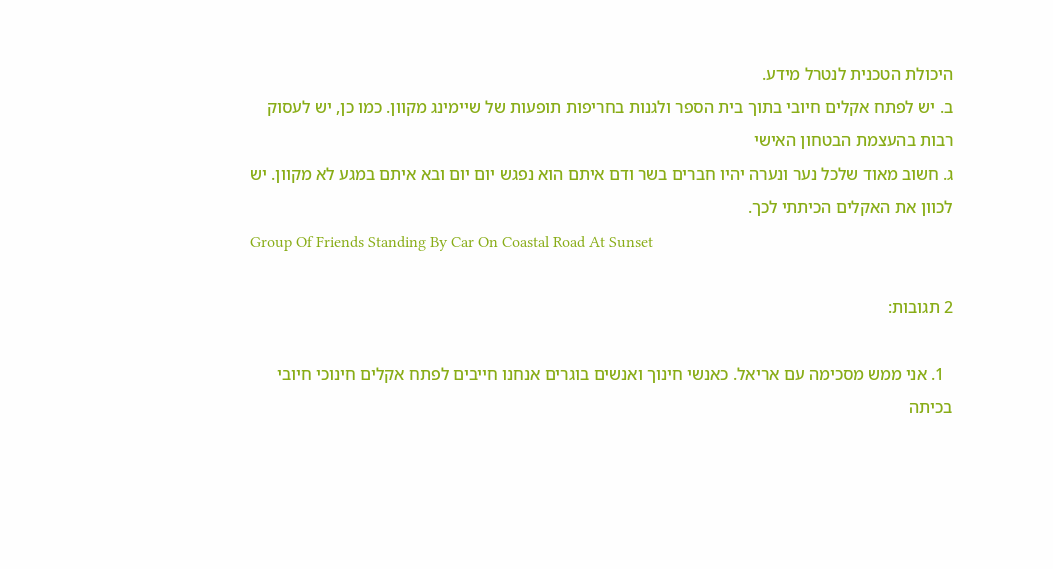היכולת הטכנית לנטרל מידע.
ב. יש לפתח אקלים חיובי בתוך בית הספר ולגנות בחריפות תופעות של שיימינג מקוון. כמו כן, יש לעסוק רבות בהעצמת הבטחון האישי
ג. חשוב מאוד שלכל נער ונערה יהיו חברים בשר ודם איתם הוא נפגש יום יום ובא איתם במגע לא מקוון. יש לכוון את האקלים הכיתתי לכך.
Group Of Friends Standing By Car On Coastal Road At Sunset

2 תגובות:

  1. אני ממש מסכימה עם אריאל. כאנשי חינוך ואנשים בוגרים אנחנו חייבים לפתח אקלים חינוכי חיובי בכיתה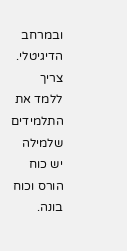ובמרחב הדיגיטלי. צריך ללמד את התלמידים שלמילה יש כוח הורס וכוח בונה.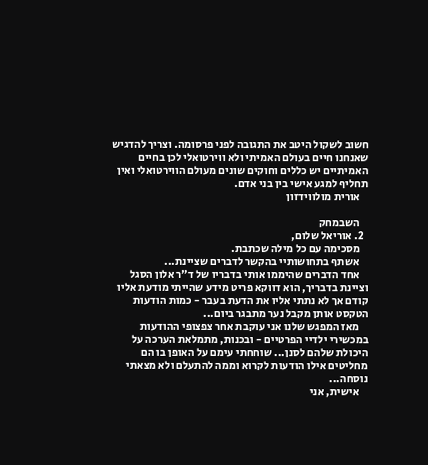חשוב לשקול היטב את התגובה לפני פרסומה. וצריך להדגיש שאנחנו חיים בעולם האמיתי ולא ווירטואלי לכן בחיים האמיתיים יש כללים וחוקים שונים מעולם הווירטואלי ואין תחליף למגע אישי בין בני אדם.
    אורית מולווידזון

    השבמחק
  2. אוריאל שלום,
    מסכימה עם כל מילה שכתבת.
    אשתף בתחושותיי בהקשר לדברים שציינת...
    אחד הדברים שהיממו אותי בדבריו של ד"ר אלון הסגל וציינת בדבריך, הוא דווקא פריט מידע שהייתי מודעת אליו קודם אך לא נתתי אליו את הדעת בעבר - כמות הודעות הטקסט אותן מקבל נער מתבגר ביום...
    מאז המפגש שלנו אני עוקבת אחר צפצופי ההודעות במכשירי ילדיי הפרטיים - ובכנות, מתמלאת הערכה על היכולת שלהם לסנן... שוחחתי עימם על האופן בו הם מחליטים אילו הודעות לקרוא וממה להתעלם ולא מצאתי נוסחה...
    אישית, אני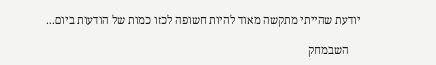יודעת שהייתי מתקשה מאוד להיות חשופה לכזו כמות של הודעות ביום...

    השבמחק